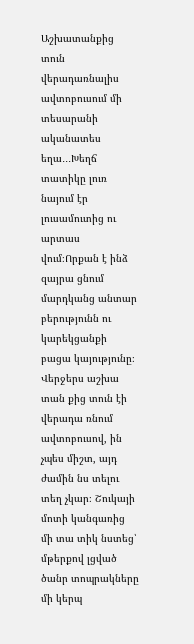Աշխատանքից տուն վերադառնալիս ավտոբուսում մի տեսարանի ականատես եղա․․․Խեղճ տատիկը լուռ նայում էր լուսամուտից ու արտաս վում։Որքան է ինձ զայրա ցնում մարդկանց անտար բերությունն ու կարեկցանքի բացա կայությունը։ Վերջերս աշխա տան քից տուն էի վերադա ռնում ավտոբուսով, ին չպես միշտ, այդ ժամին նս տելու տեղ չկար։ Շուկայի մոտի կանգառից մի տա տիկ նստեց՝ մթերքով լցված ծանր տոպրակները մի կերպ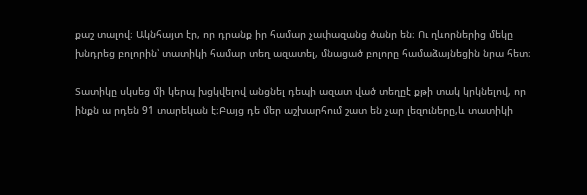քաշ տալով։ Ակնհայտ էր, որ դրանք իր համար չափազանց ծանր են։ Ու ղևորներից մեկը խնդրեց բոլորին՝ տատիկի համար տեղ ազատել, մնացած բոլորը համաձայնեցին նրա հետ։

Տատիկը սկսեց մի կերպ խցկվելով անցնել դեպի ազատ ված տեղըէ քթի տակ կրկնելով, որ ինքն ա րդեն 91 տարեկան է։Բայց դե մեր աշխարհում շատ են չար լեզուները,և տատիկի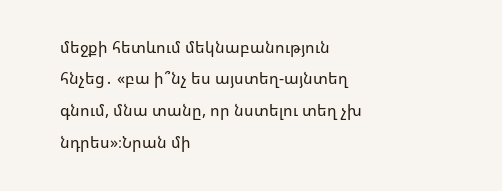մեջքի հետևում մեկնաբանություն հնչեց․ «բա ի՞նչ ես այստեղ-այնտեղ գնում, մնա տանը, որ նստելու տեղ չխ նդրես»։Նրան մի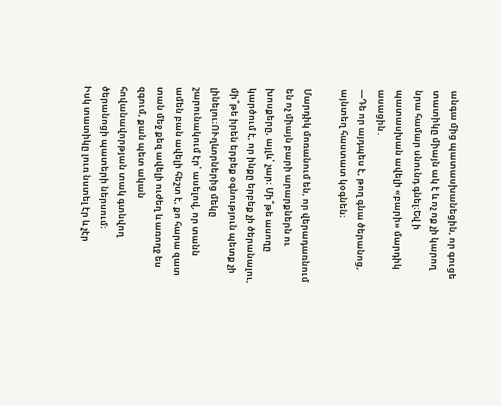անգա մից պատասխանեցին, որ գուցե տատիկը միայն ակ է և ոչ ոք չի կարող նրա համար սնունդ գնել։Եվ ի պատասխան ավելի «բարի» մարդիկ ասացին․
—Դե որ այդպես է, թող գնա ծերանոց, այնտեղ հաստատ կօգնեն։

Մարդիկ մոռանում են, որ վերադառնում են ոչ միայն բարի արարքներն ու խոսքերը, այլև՝ չար։ Մի՞թե ասողը կարծում է, որ ինքը երբեք չի ծերանալու, մի՞թե իրեն երբեք օգնություն պետք չի լինելու։ՈՒղևորներից մեկը շարունակում էր՝ ասելով, որ տանն ամեն բան ավելի հեշտ է, քո հարա զատ տան մեջ քեզ ավելի ուժեղ և առողջ ես զգում, քան պետ ական հովանավորթյան տակ գտնվող ծերանոցի պատերի ներսում։
Իսկ տատիկը լուռ նստել էր և չէր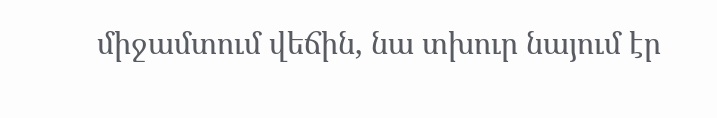միջամտում վեճին, նա տխուր նայում էր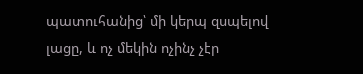պատուհանից՝ մի կերպ զսպելով լացը, և ոչ մեկին ոչինչ չէր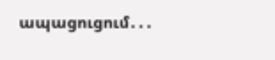ապացուցում․․․